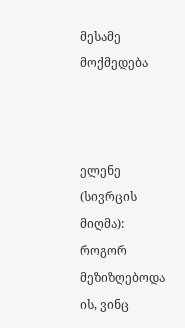მესამე მოქმედება



ელენე (სივრცის მიღმა): როგორ მეზიზღებოდა ის, ვინც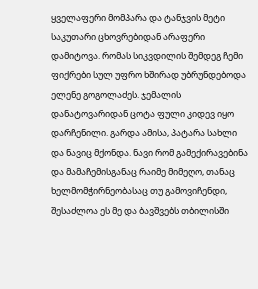ყველაფერი მომპარა და ტანჯვის მეტი საკუთარი ცხოვრებიდან არაფერი დამიტოვა. რომას სიკვდილის შემდეგ ჩემი ფიქრები სულ უფრო ხშირად უბრუნდებოდა ელენე გოგოლაძეს. ჯემალის დანატოვარიდან ცოტა ფული კიდევ იყო დარჩენილი. გარდა ამისა, პატარა სახლი და ნავიც მქონდა. ნავი რომ გამექირავებინა და მამაჩემისგანაც რაიმე მიმეღო, თანაც ხელმომჭირნეობასაც თუ გამოვიჩენდი, შესაძლოა ეს მე და ბავშვებს თბილისში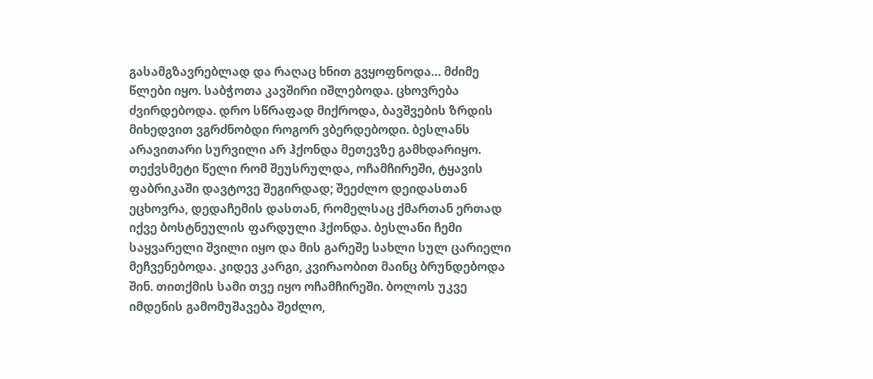გასამგზავრებლად და რაღაც ხნით გვყოფნოდა… მძიმე წლები იყო. საბჭოთა კავშირი იშლებოდა. ცხოვრება ძვირდებოდა. დრო სწრაფად მიქროდა, ბავშვების ზრდის მიხედვით ვგრძნობდი როგორ ვბერდებოდი. ბესლანს არავითარი სურვილი არ ჰქონდა მეთევზე გამხდარიყო. თექვსმეტი წელი რომ შეუსრულდა, ოჩამჩირეში, ტყავის ფაბრიკაში დავტოვე შეგირდად; შეეძლო დეიდასთან ეცხოვრა, დედაჩემის დასთან, რომელსაც ქმართან ერთად იქვე ბოსტნეულის ფარდული ჰქონდა. ბესლანი ჩემი საყვარელი შვილი იყო და მის გარეშე სახლი სულ ცარიელი მეჩვენებოდა. კიდევ კარგი, კვირაობით მაინც ბრუნდებოდა შინ. თითქმის სამი თვე იყო ოჩამჩირეში. ბოლოს უკვე იმდენის გამომუშავება შეძლო,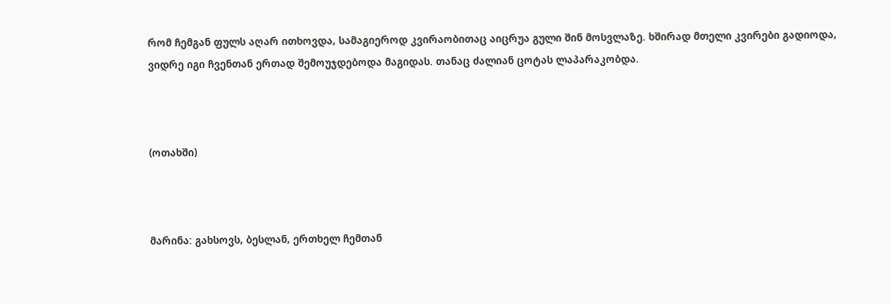რომ ჩემგან ფულს აღარ ითხოვდა, სამაგიეროდ კვირაობითაც აიცრუა გული შინ მოსვლაზე. ხშირად მთელი კვირები გადიოდა, ვიდრე იგი ჩვენთან ერთად შემოუჯდებოდა მაგიდას. თანაც ძალიან ცოტას ლაპარაკობდა.



(ოთახში)



მარინა: გახსოვს, ბესლან, ერთხელ ჩემთან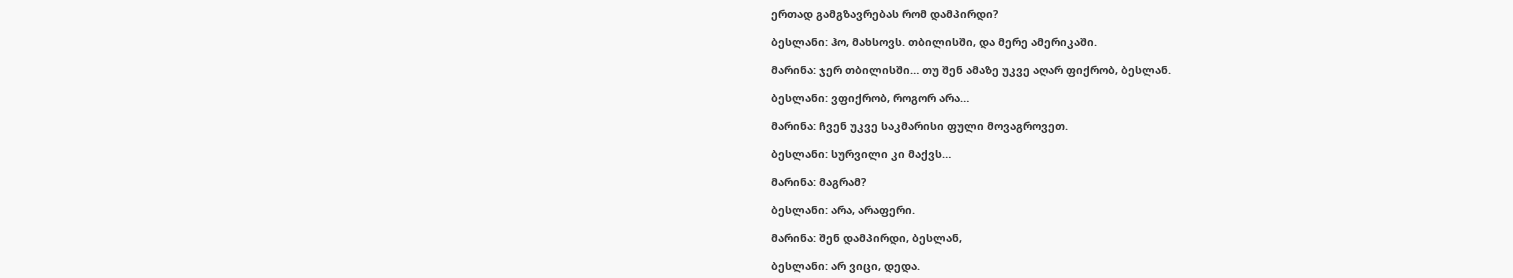ერთად გამგზავრებას რომ დამპირდი?

ბესლანი: ჰო, მახსოვს. თბილისში, და მერე ამერიკაში.

მარინა: ჯერ თბილისში… თუ შენ ამაზე უკვე აღარ ფიქრობ, ბესლან.

ბესლანი: ვფიქრობ, როგორ არა…

მარინა: ჩვენ უკვე საკმარისი ფული მოვაგროვეთ.

ბესლანი: სურვილი კი მაქვს…

მარინა: მაგრამ?

ბესლანი: არა, არაფერი.

მარინა: შენ დამპირდი, ბესლან,

ბესლანი: არ ვიცი, დედა.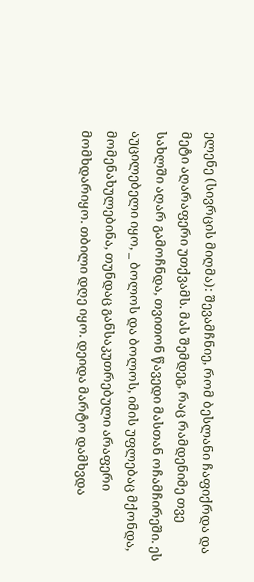ელენე (სივრცის მიღმა): შევამჩნიე, რომ ბესლანი ჩაფიქრდა და მეტი აღარაფერი უთქვამს. მას შემდეგ, რაც რამდენიმე თვე სახლში აღარ გამოჩნდა, თვითონ წავედი მასთან ოჩამჩირეში. ეს აუცილებელი იყო, _ ბოლოს და ბოლოს, იმის უფლებაც მქონდა, მომენახულებინა, თუნდაც განსაკუთრებული არაფერი მომხდარიყო. თბილი დღე იყო. დეიდა მარტო დამხვდა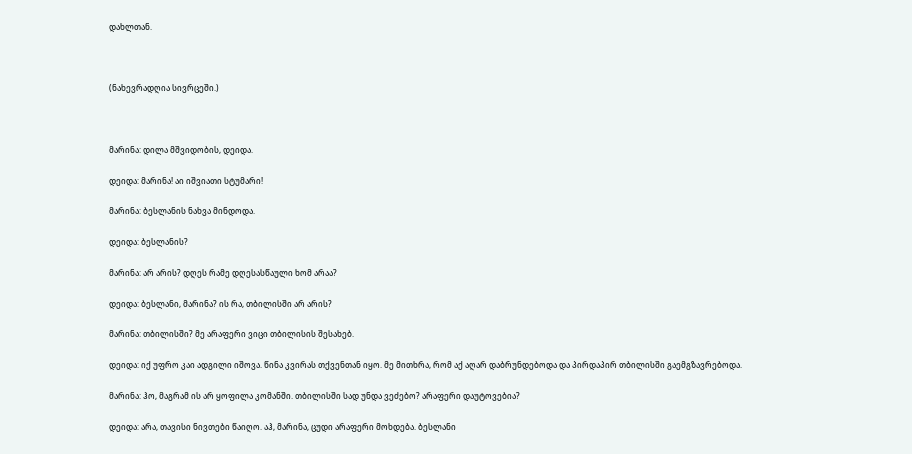დახლთან.



(ნახევრადღია სივრცეში.)



მარინა: დილა მშვიდობის, დეიდა.

დეიდა: მარინა! აი იშვიათი სტუმარი!

მარინა: ბესლანის ნახვა მინდოდა.

დეიდა: ბესლანის?

მარინა: არ არის? დღეს რამე დღესასწაული ხომ არაა?

დეიდა: ბესლანი, მარინა? ის რა, თბილისში არ არის?

მარინა: თბილისში? მე არაფერი ვიცი თბილისის შესახებ.

დეიდა: იქ უფრო კაი ადგილი იშოვა. წინა კვირას თქვენთან იყო. მე მითხრა, რომ აქ აღარ დაბრუნდებოდა და პირდაპირ თბილისში გაემგზავრებოდა.

მარინა: ჰო, მაგრამ ის არ ყოფილა კომანში. თბილისში სად უნდა ვეძებო? არაფერი დაუტოვებია?

დეიდა: არა, თავისი ნივთები წაიღო. აჰ, მარინა, ცუდი არაფერი მოხდება. ბესლანი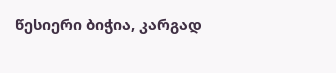წესიერი ბიჭია, კარგად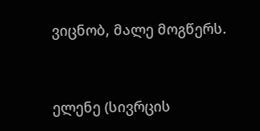ვიცნობ, მალე მოგწერს.



ელენე (სივრცის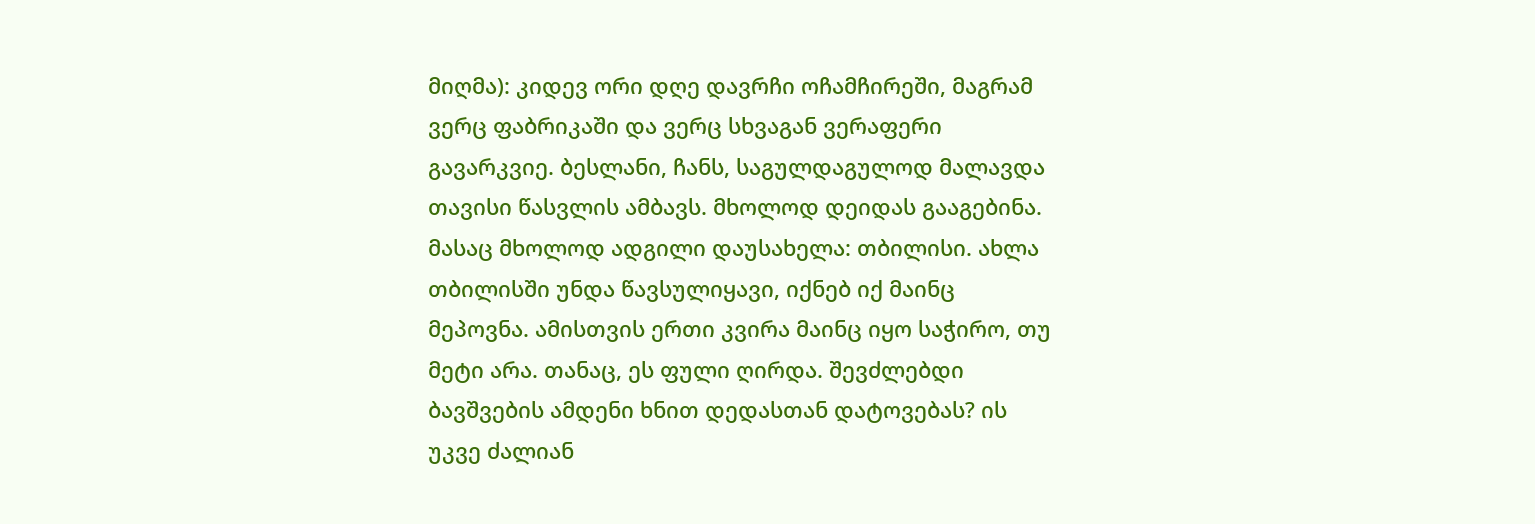მიღმა): კიდევ ორი დღე დავრჩი ოჩამჩირეში, მაგრამ ვერც ფაბრიკაში და ვერც სხვაგან ვერაფერი გავარკვიე. ბესლანი, ჩანს, საგულდაგულოდ მალავდა თავისი წასვლის ამბავს. მხოლოდ დეიდას გააგებინა. მასაც მხოლოდ ადგილი დაუსახელა: თბილისი. ახლა თბილისში უნდა წავსულიყავი, იქნებ იქ მაინც მეპოვნა. ამისთვის ერთი კვირა მაინც იყო საჭირო, თუ მეტი არა. თანაც, ეს ფული ღირდა. შევძლებდი ბავშვების ამდენი ხნით დედასთან დატოვებას? ის უკვე ძალიან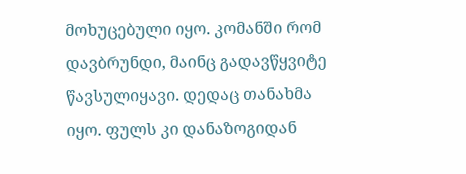მოხუცებული იყო. კომანში რომ დავბრუნდი, მაინც გადავწყვიტე წავსულიყავი. დედაც თანახმა იყო. ფულს კი დანაზოგიდან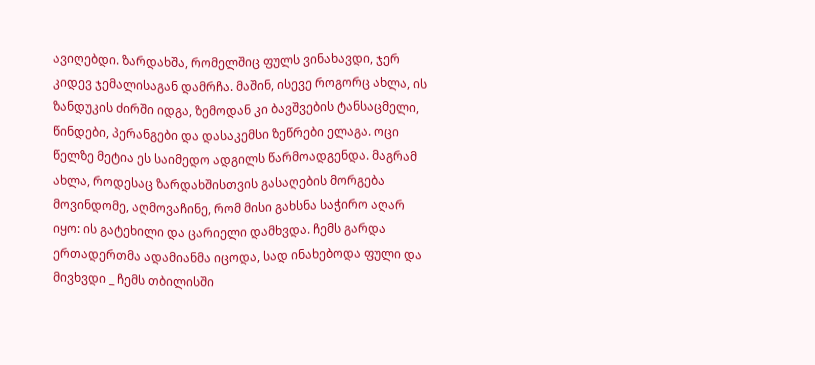ავიღებდი. ზარდახშა, რომელშიც ფულს ვინახავდი, ჯერ კიდევ ჯემალისაგან დამრჩა. მაშინ, ისევე როგორც ახლა, ის ზანდუკის ძირში იდგა, ზემოდან კი ბავშვების ტანსაცმელი, წინდები, პერანგები და დასაკემსი ზეწრები ელაგა. ოცი წელზე მეტია ეს საიმედო ადგილს წარმოადგენდა. მაგრამ ახლა, როდესაც ზარდახშისთვის გასაღების მორგება მოვინდომე, აღმოვაჩინე, რომ მისი გახსნა საჭირო აღარ იყო: ის გატეხილი და ცარიელი დამხვდა. ჩემს გარდა ერთადერთმა ადამიანმა იცოდა, სად ინახებოდა ფული და მივხვდი _ ჩემს თბილისში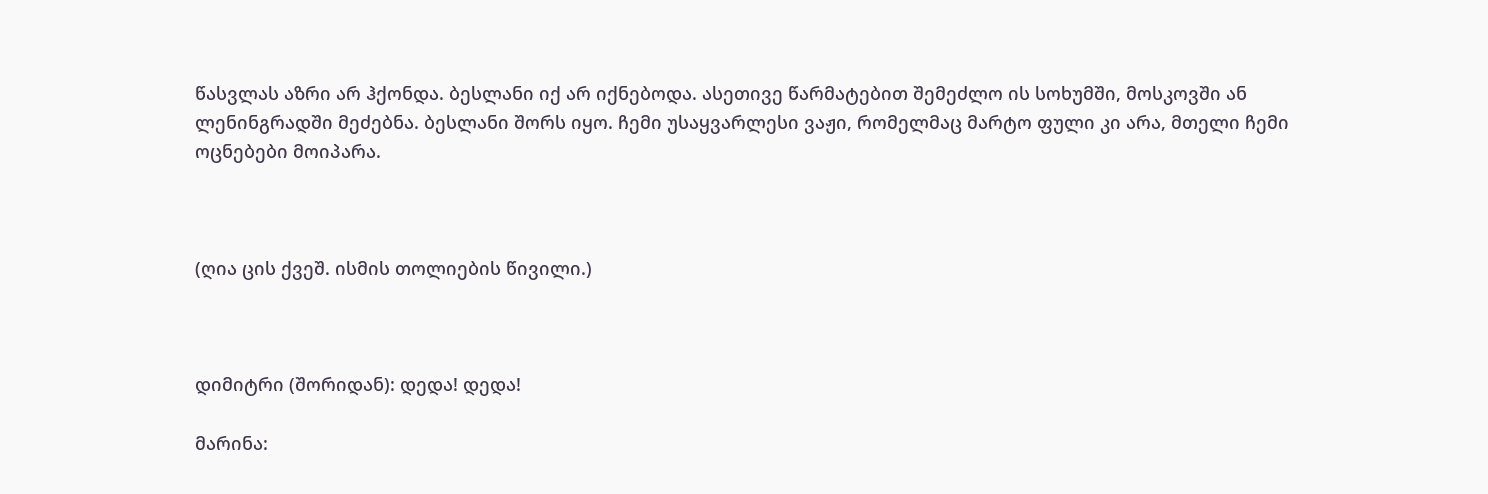წასვლას აზრი არ ჰქონდა. ბესლანი იქ არ იქნებოდა. ასეთივე წარმატებით შემეძლო ის სოხუმში, მოსკოვში ან ლენინგრადში მეძებნა. ბესლანი შორს იყო. ჩემი უსაყვარლესი ვაჟი, რომელმაც მარტო ფული კი არა, მთელი ჩემი ოცნებები მოიპარა.



(ღია ცის ქვეშ. ისმის თოლიების წივილი.)



დიმიტრი (შორიდან): დედა! დედა!

მარინა: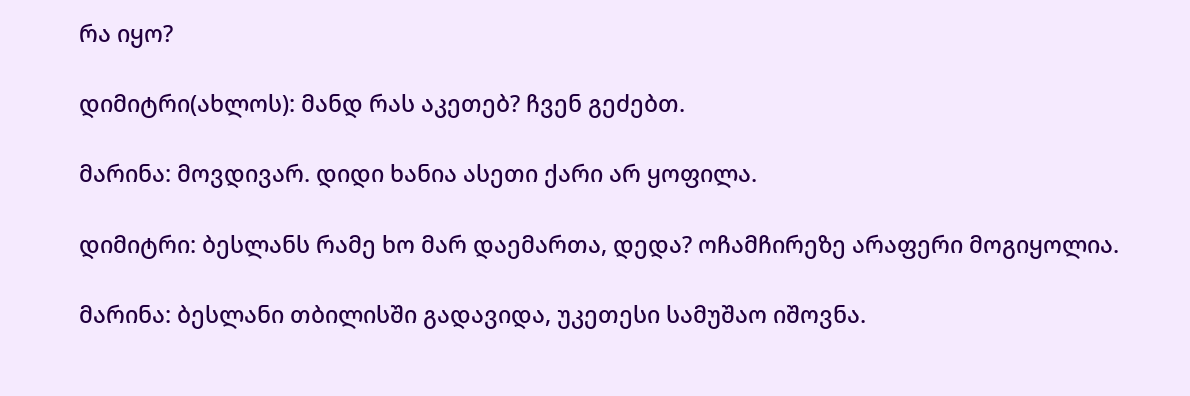რა იყო?

დიმიტრი(ახლოს): მანდ რას აკეთებ? ჩვენ გეძებთ.

მარინა: მოვდივარ. დიდი ხანია ასეთი ქარი არ ყოფილა.

დიმიტრი: ბესლანს რამე ხო მარ დაემართა, დედა? ოჩამჩირეზე არაფერი მოგიყოლია.

მარინა: ბესლანი თბილისში გადავიდა, უკეთესი სამუშაო იშოვნა.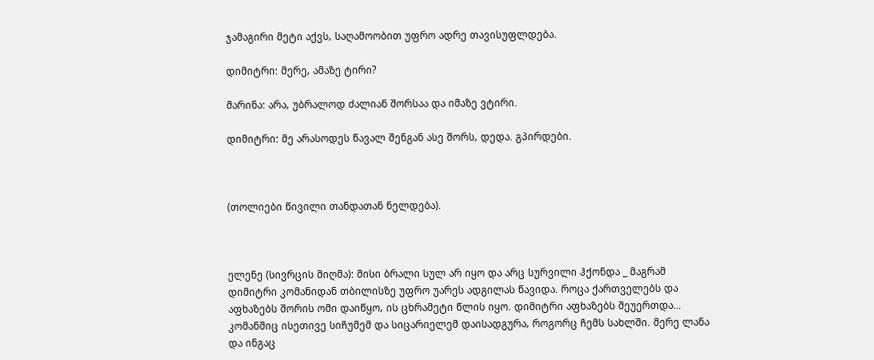ჯამაგირი მეტი აქვს, საღამოობით უფრო ადრე თავისუფლდება.

დიმიტრი: მერე, ამაზე ტირი?

მარინა: არა, უბრალოდ ძალიან შორსაა და იმაზე ვტირი.

დიმიტრი: მე არასოდეს წავალ შენგან ასე შორს, დედა. გპირდები.



(თოლიები წივილი თანდათან ნელდება).



ელენე (სივრცის მიღმა): მისი ბრალი სულ არ იყო და არც სურვილი ჰქონდა _ მაგრამ დიმიტრი კომანიდან თბილისზე უფრო უარეს ადგილას წავიდა. როცა ქართველებს და აფხაზებს შორის ომი დაიწყო, ის ცხრამეტი წლის იყო. დიმიტრი აფხაზებს შეუერთდა… კომანშიც ისეთივე სიჩუმემ და სიცარიელემ დაისადგურა, როგორც ჩემს სახლში. მერე ლანა და ინგაც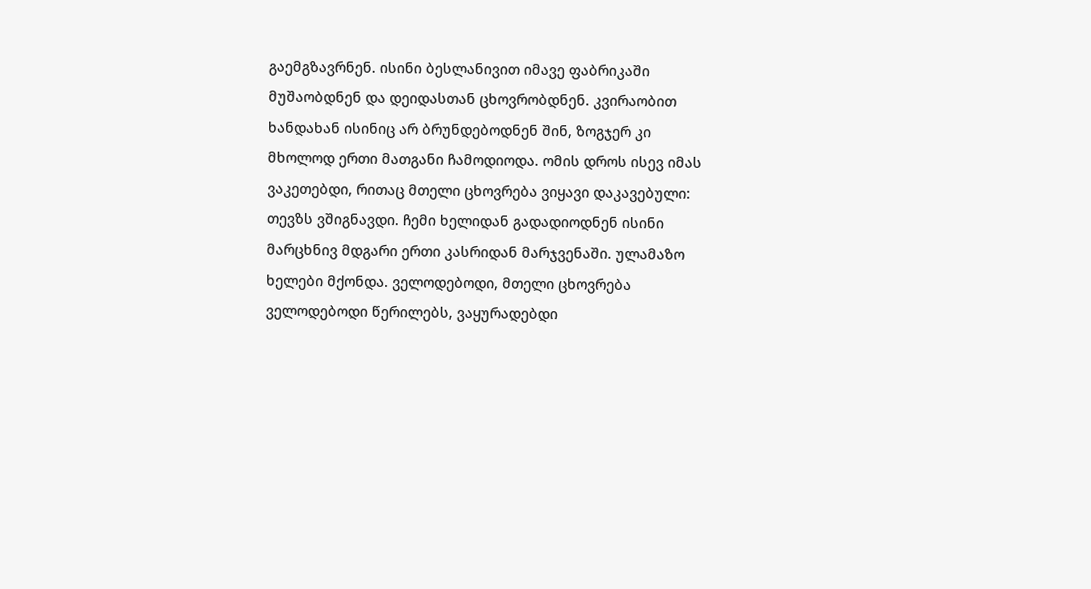გაემგზავრნენ. ისინი ბესლანივით იმავე ფაბრიკაში მუშაობდნენ და დეიდასთან ცხოვრობდნენ. კვირაობით ხანდახან ისინიც არ ბრუნდებოდნენ შინ, ზოგჯერ კი მხოლოდ ერთი მათგანი ჩამოდიოდა. ომის დროს ისევ იმას ვაკეთებდი, რითაც მთელი ცხოვრება ვიყავი დაკავებული: თევზს ვშიგნავდი. ჩემი ხელიდან გადადიოდნენ ისინი მარცხნივ მდგარი ერთი კასრიდან მარჯვენაში. ულამაზო ხელები მქონდა. ველოდებოდი, მთელი ცხოვრება ველოდებოდი წერილებს, ვაყურადებდი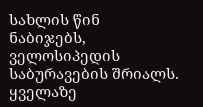სახლის წინ ნაბიჯებს, ველოსიპედის საბურავების შრიალს. ყველაზე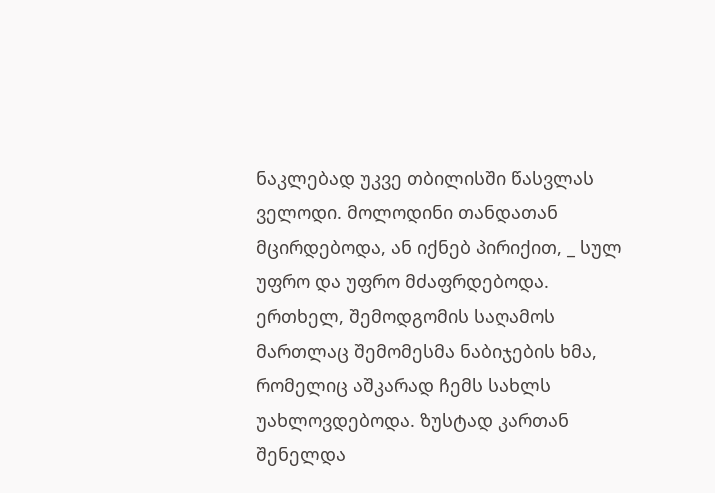ნაკლებად უკვე თბილისში წასვლას ველოდი. მოლოდინი თანდათან მცირდებოდა, ან იქნებ პირიქით, _ სულ უფრო და უფრო მძაფრდებოდა. ერთხელ, შემოდგომის საღამოს მართლაც შემომესმა ნაბიჯების ხმა, რომელიც აშკარად ჩემს სახლს უახლოვდებოდა. ზუსტად კართან შენელდა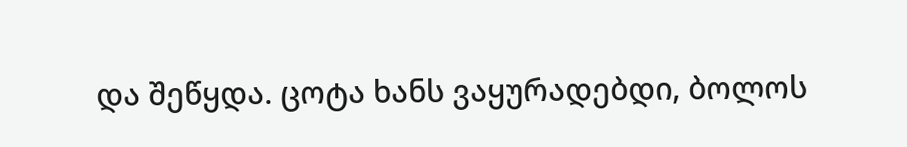და შეწყდა. ცოტა ხანს ვაყურადებდი, ბოლოს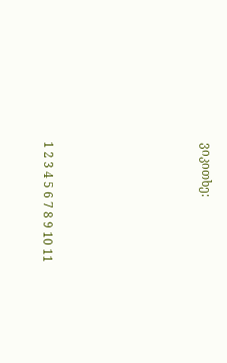ვიკითხე:







1 2 3 4 5 6 7 8 9 10 11